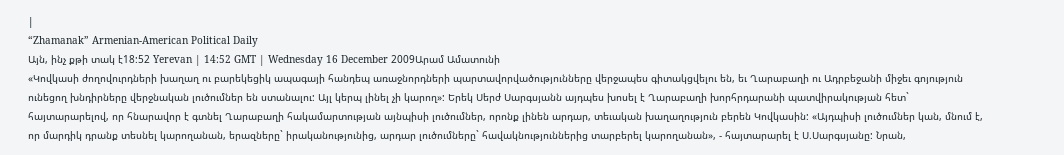|
“Zhamanak” Armenian-American Political Daily
Այն, ինչ քթի տակ է18:52 Yerevan | 14:52 GMT | Wednesday 16 December 2009Արամ Ամատունի
«Կովկասի ժողովուրդների խաղաղ ու բարեկեցիկ ապագայի հանդեպ առաջնորդների պարտավորվածությունները վերջապես գիտակցվելու են, եւ Ղարաբաղի ու Ադրբեջանի միջեւ գոյություն ունեցող խնդիրները վերջնական լուծումներ են ստանալու: Այլ կերպ լինել չի կարող»: Երեկ Սերժ Սարգսյանն այդպես խոսել է Ղարաբաղի խորհրդարանի պատվիրակության հետ` հայտարարելով, որ հնարավոր է գտնել Ղարաբաղի հակամարտության այնպիսի լուծումներ, որոնք լինեն արդար, տեւական խաղաղություն բերեն Կովկասին: «Այդպիսի լուծումներ կան, մնում է, որ մարդիկ դրանք տեսնել կարողանան, երազները` իրականությունից, արդար լուծումները` հավակնություններից տարբերել կարողանան», - հայտարարել է Ս.Սարգսյանը: Նրան,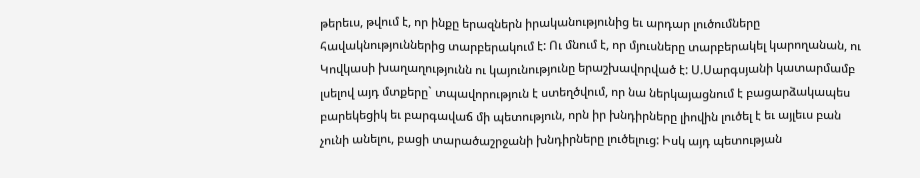թերեւս, թվում է, որ ինքը երազներն իրականությունից եւ արդար լուծումները հավակնություններից տարբերակում է: Ու մնում է, որ մյուսները տարբերակել կարողանան, ու Կովկասի խաղաղությունն ու կայունությունը երաշխավորված է: Ս.Սարգսյանի կատարմամբ լսելով այդ մտքերը` տպավորություն է ստեղծվում, որ նա ներկայացնում է բացարձակապես բարեկեցիկ եւ բարգավաճ մի պետություն, որն իր խնդիրները լիովին լուծել է եւ այլեւս բան չունի անելու, բացի տարածաշրջանի խնդիրները լուծելուց: Իսկ այդ պետության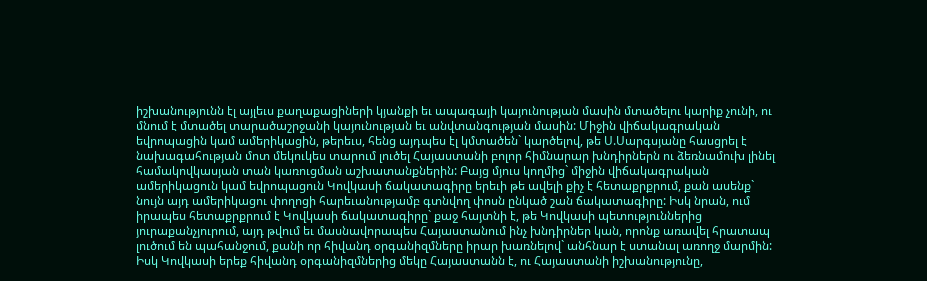իշխանությունն էլ այլեւս քաղաքացիների կյանքի եւ ապագայի կայունության մասին մտածելու կարիք չունի, ու մնում է մտածել տարածաշրջանի կայունության եւ անվտանգության մասին: Միջին վիճակագրական եվրոպացին կամ ամերիկացին, թերեւս, հենց այդպես էլ կմտածեն` կարծելով, թե Ս.Սարգսյանը հասցրել է նախագահության մոտ մեկուկես տարում լուծել Հայաստանի բոլոր հիմնարար խնդիրներն ու ձեռնամուխ լինել համակովկասյան տան կառուցման աշխատանքներին: Բայց մյուս կողմից` միջին վիճակագրական ամերիկացուն կամ եվրոպացուն Կովկասի ճակատագիրը երեւի թե ավելի քիչ է հետաքրքրում, քան ասենք` նույն այդ ամերիկացու փողոցի հարեւանությամբ գտնվող փոսն ընկած շան ճակատագիրը: Իսկ նրան, ում իրապես հետաքրքրում է Կովկասի ճակատագիրը` քաջ հայտնի է, թե Կովկասի պետություններից յուրաքանչյուրում, այդ թվում եւ մասնավորապես Հայաստանում ինչ խնդիրներ կան, որոնք առավել հրատապ լուծում են պահանջում, քանի որ հիվանդ օրգանիզմները իրար խառնելով` անհնար է ստանալ առողջ մարմին: Իսկ Կովկասի երեք հիվանդ օրգանիզմներից մեկը Հայաստանն է, ու Հայաստանի իշխանությունը,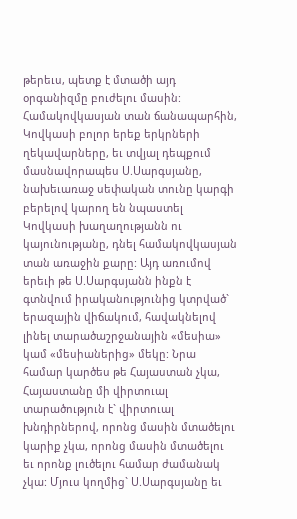թերեւս, պետք է մտածի այդ օրգանիզմը բուժելու մասին: Համակովկասյան տան ճանապարհին, Կովկասի բոլոր երեք երկրների ղեկավարները, եւ տվյալ դեպքում մասնավորապես Ս.Սարգսյանը, նախեւառաջ սեփական տունը կարգի բերելով կարող են նպաստել Կովկասի խաղաղությանն ու կայունությանը, դնել համակովկասյան տան առաջին քարը: Այդ առումով երեւի թե Ս.Սարգսյանն ինքն է գտնվում իրականությունից կտրված` երազային վիճակում, հավակնելով լինել տարածաշրջանային «մեսիա» կամ «մեսիաներից» մեկը: Նրա համար կարծես թե Հայաստան չկա, Հայաստանը մի վիրտուալ տարածություն է` վիրտուալ խնդիրներով, որոնց մասին մտածելու կարիք չկա, որոնց մասին մտածելու եւ որոնք լուծելու համար ժամանակ չկա: Մյուս կողմից` Ս.Սարգսյանը եւ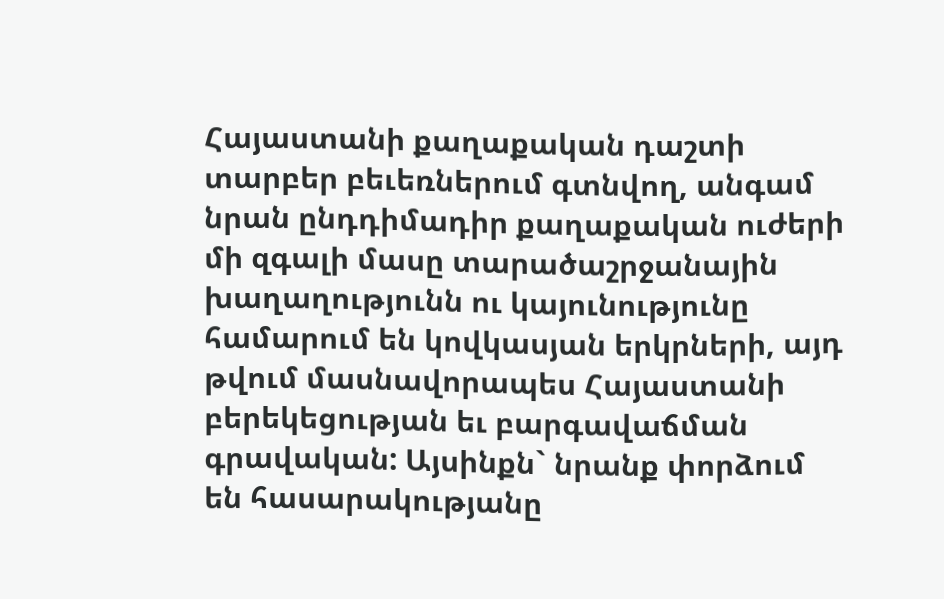Հայաստանի քաղաքական դաշտի տարբեր բեւեռներում գտնվող, անգամ նրան ընդդիմադիր քաղաքական ուժերի մի զգալի մասը տարածաշրջանային խաղաղությունն ու կայունությունը համարում են կովկասյան երկրների, այդ թվում մասնավորապես Հայաստանի բերեկեցության եւ բարգավաճման գրավական: Այսինքն` նրանք փորձում են հասարակությանը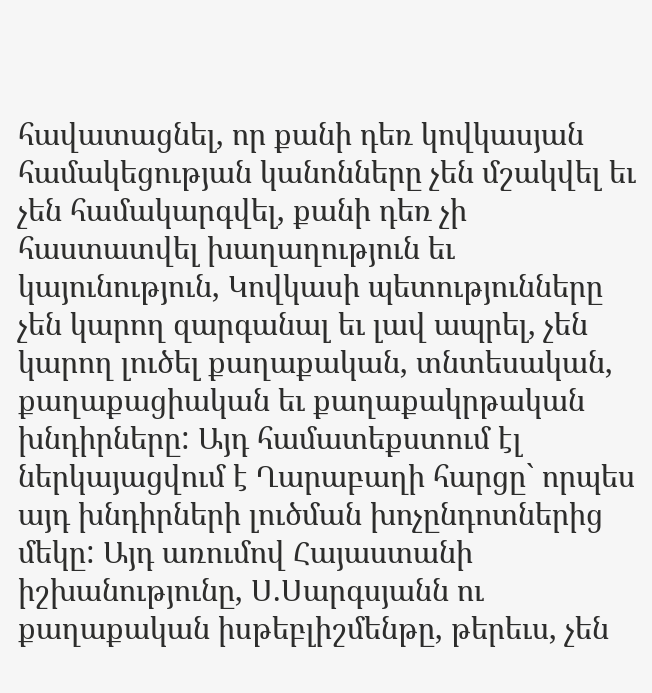հավատացնել, որ քանի դեռ կովկասյան համակեցության կանոնները չեն մշակվել եւ չեն համակարգվել, քանի դեռ չի հաստատվել խաղաղություն եւ կայունություն, Կովկասի պետությունները չեն կարող զարգանալ եւ լավ ապրել, չեն կարող լուծել քաղաքական, տնտեսական, քաղաքացիական եւ քաղաքակրթական խնդիրները: Այդ համատեքստում էլ ներկայացվում է Ղարաբաղի հարցը` որպես այդ խնդիրների լուծման խոչընդոտներից մեկը: Այդ առումով Հայաստանի իշխանությունը, Ս.Սարգսյանն ու քաղաքական իսթեբլիշմենթը, թերեւս, չեն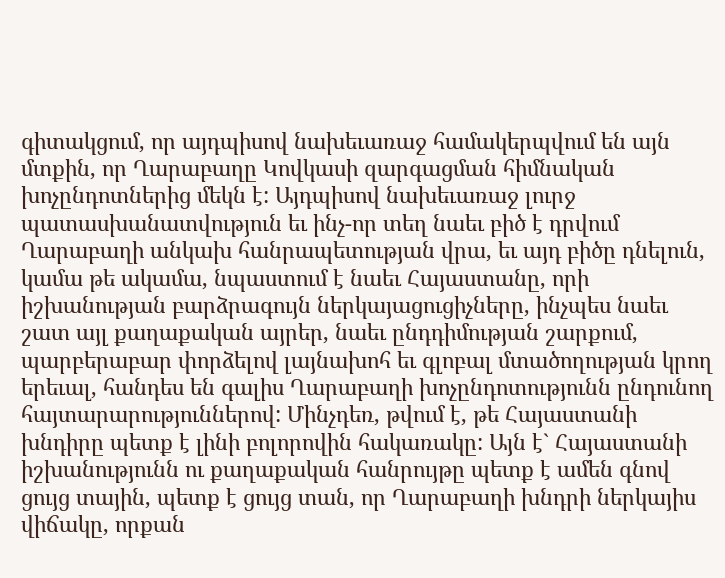գիտակցում, որ այդպիսով նախեւառաջ համակերպվում են այն մտքին, որ Ղարաբաղը Կովկասի զարգացման հիմնական խոչընդոտներից մեկն է: Այդպիսով նախեւառաջ լուրջ պատասխանատվություն եւ ինչ-որ տեղ նաեւ բիծ է դրվում Ղարաբաղի անկախ հանրապետության վրա, եւ այդ բիծը դնելուն, կամա թե ակամա, նպաստում է նաեւ Հայաստանը, որի իշխանության բարձրագույն ներկայացուցիչները, ինչպես նաեւ շատ այլ քաղաքական այրեր, նաեւ ընդդիմության շարքում, պարբերաբար փորձելով լայնախոհ եւ գլոբալ մտածողության կրող երեւալ, հանդես են գալիս Ղարաբաղի խոչընդոտությունն ընդունող հայտարարություններով: Մինչդեռ, թվում է, թե Հայաստանի խնդիրը պետք է լինի բոլորովին հակառակը: Այն է` Հայաստանի իշխանությունն ու քաղաքական հանրույթը պետք է ամեն գնով ցույց տային, պետք է ցույց տան, որ Ղարաբաղի խնդրի ներկայիս վիճակը, որքան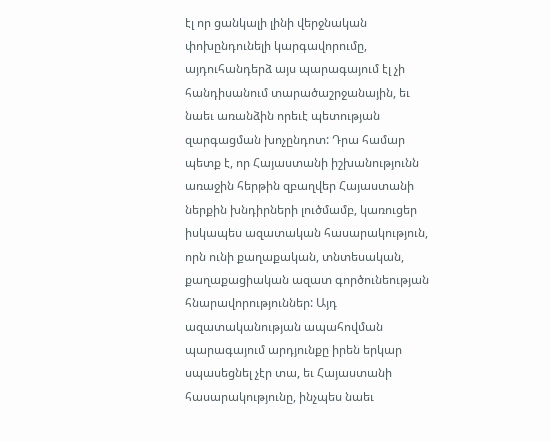էլ որ ցանկալի լինի վերջնական փոխընդունելի կարգավորումը, այդուհանդերձ այս պարագայում էլ չի հանդիսանում տարածաշրջանային, եւ նաեւ առանձին որեւէ պետության զարգացման խոչընդոտ: Դրա համար պետք է, որ Հայաստանի իշխանությունն առաջին հերթին զբաղվեր Հայաստանի ներքին խնդիրների լուծմամբ, կառուցեր իսկապես ազատական հասարակություն, որն ունի քաղաքական, տնտեսական, քաղաքացիական ազատ գործունեության հնարավորություններ: Այդ ազատականության ապահովման պարագայում արդյունքը իրեն երկար սպասեցնել չէր տա, եւ Հայաստանի հասարակությունը, ինչպես նաեւ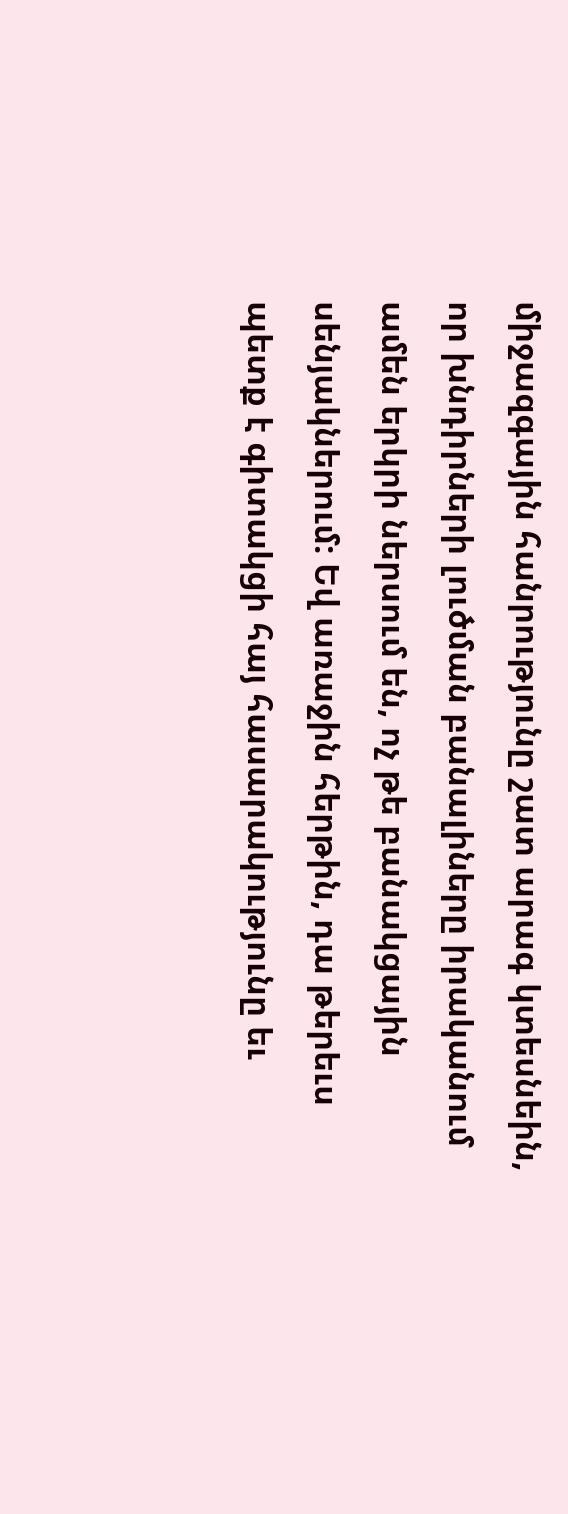միջազգային հանրությունը շատ արագ կտեսնեին, որ խնդիրների լուծման բանալիները իրականում ամեն երկրի ներսում են, ոչ թե բանակցային սենյակներում: Եվ առաջին հերթին, դա թերեւս պետք է գիտակցի հայ հասարակությունը եւ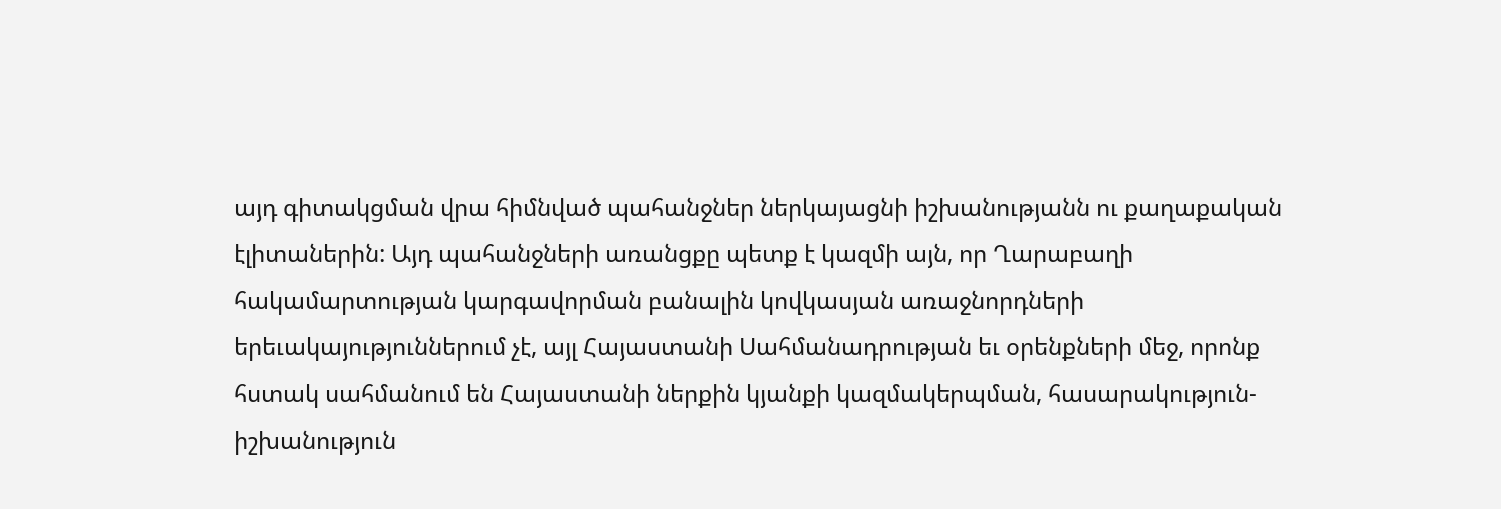այդ գիտակցման վրա հիմնված պահանջներ ներկայացնի իշխանությանն ու քաղաքական էլիտաներին: Այդ պահանջների առանցքը պետք է կազմի այն, որ Ղարաբաղի հակամարտության կարգավորման բանալին կովկասյան առաջնորդների երեւակայություններում չէ, այլ Հայաստանի Սահմանադրության եւ օրենքների մեջ, որոնք հստակ սահմանում են Հայաստանի ներքին կյանքի կազմակերպման, հասարակություն-իշխանություն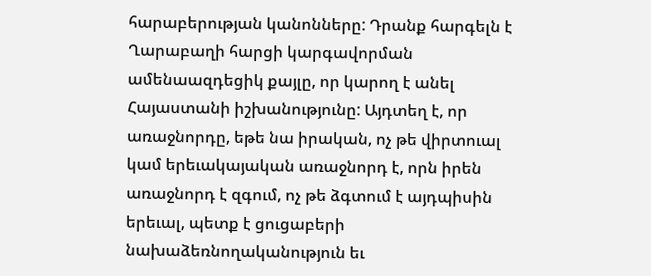հարաբերության կանոնները: Դրանք հարգելն է Ղարաբաղի հարցի կարգավորման ամենաազդեցիկ քայլը, որ կարող է անել Հայաստանի իշխանությունը: Այդտեղ է, որ առաջնորդը, եթե նա իրական, ոչ թե վիրտուալ կամ երեւակայական առաջնորդ է, որն իրեն առաջնորդ է զգում, ոչ թե ձգտում է այդպիսին երեւալ, պետք է ցուցաբերի նախաձեռնողականություն եւ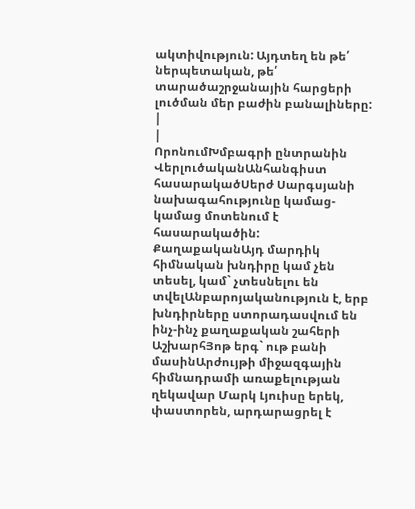ակտիվություն: Այդտեղ են թե՛ ներպետական, թե՛ տարածաշրջանային հարցերի լուծման մեր բաժին բանալիները:
|
|
ՈրոնումԽմբագրի ընտրանին
ՎերլուծականԱնհանգիստ հասարակածՍերժ Սարգսյանի նախագահությունը կամաց-կամաց մոտենում է հասարակածին: ՔաղաքականԱյդ մարդիկ հիմնական խնդիրը կամ չեն տեսել, կամ` չտեսնելու են տվելԱնբարոյականություն է, երբ խնդիրները ստորադասվում են ինչ-ինչ քաղաքական շահերի ԱշխարհՅոթ երգ` ութ բանի մասինԱրժույթի միջազգային հիմնադրամի առաքելության ղեկավար Մարկ Լյուիսը երեկ, փաստորեն, արդարացրել է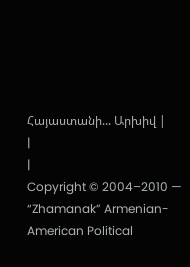Հայաստանի... Արխիվ |
|
|
Copyright © 2004–2010 — “Zhamanak” Armenian-American Political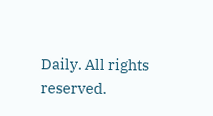Daily. All rights reserved.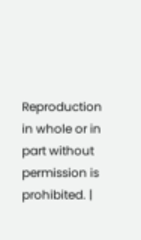Reproduction in whole or in part without permission is prohibited. |